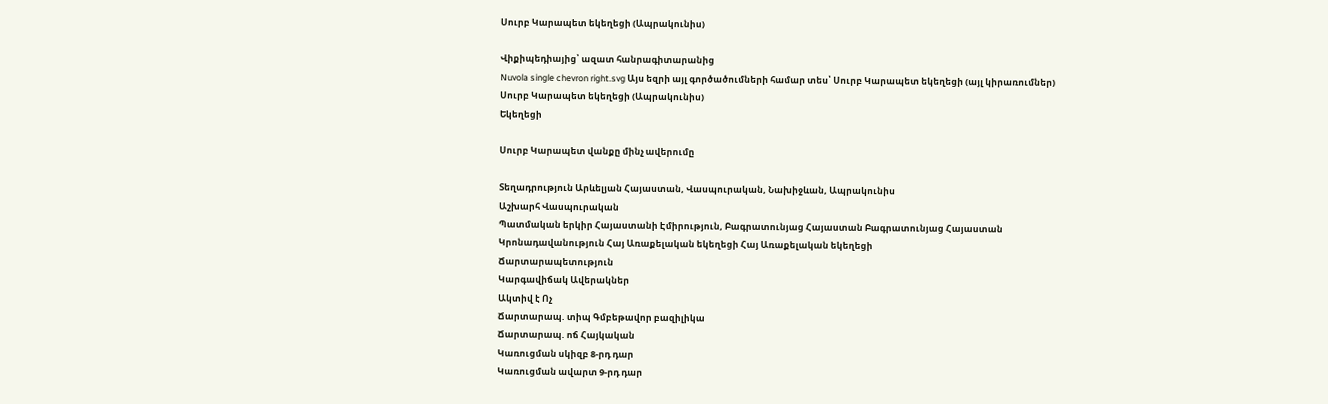Սուրբ Կարապետ եկեղեցի (Ապրակունիս)

Վիքիպեդիայից՝ ազատ հանրագիտարանից
Nuvola single chevron right.svg Այս եզրի այլ գործածումների համար տես՝ Սուրբ Կարապետ եկեղեցի (այլ կիրառումներ)
Սուրբ Կարապետ եկեղեցի (Ապրակունիս)
Եկեղեցի

Սուրբ Կարապետ վանքը մինչ ավերումը

Տեղադրություն Արևելյան Հայաստան, Վասպուրական, Նախիջևան, Ապրակունիս
Աշխարհ Վասպուրական
Պատմական երկիր Հայաստանի Էմիրություն, Բագրատունյաց Հայաստան Բագրատունյաց Հայաստան
Կրոնադավանություն Հայ Առաքելական եկեղեցի Հայ Առաքելական եկեղեցի
Ճարտարապետություն
Կարգավիճակ Ավերակներ
Ակտիվ է Ոչ
Ճարտարապ. տիպ Գմբեթավոր բազիլիկա
Ճարտարապ. ոճ Հայկական
Կառուցման սկիզբ 8-րդ դար
Կառուցման ավարտ 9-րդ դար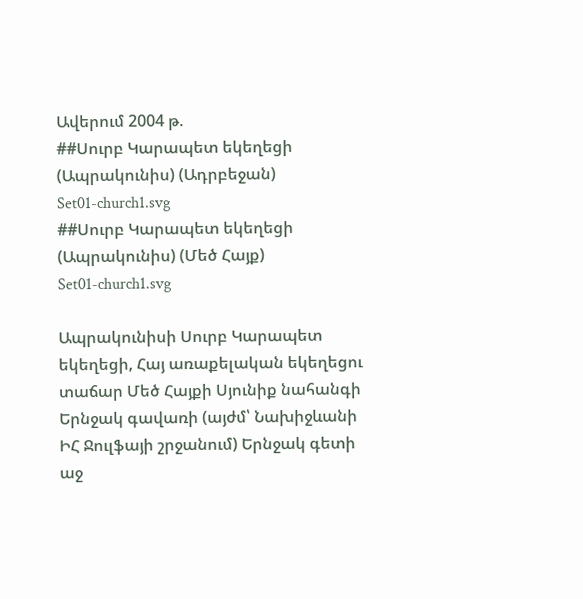Ավերում 2004 թ.
##Սուրբ Կարապետ եկեղեցի (Ապրակունիս) (Ադրբեջան)
Set01-church1.svg
##Սուրբ Կարապետ եկեղեցի (Ապրակունիս) (Մեծ Հայք)
Set01-church1.svg

Ապրակունիսի Սուրբ Կարապետ եկեղեցի, Հայ առաքելական եկեղեցու տաճար Մեծ Հայքի Սյունիք նահանգի Երնջակ գավառի (այժմ՝ Նախիջևանի ԻՀ Ջուլֆայի շրջանում) Երնջակ գետի աջ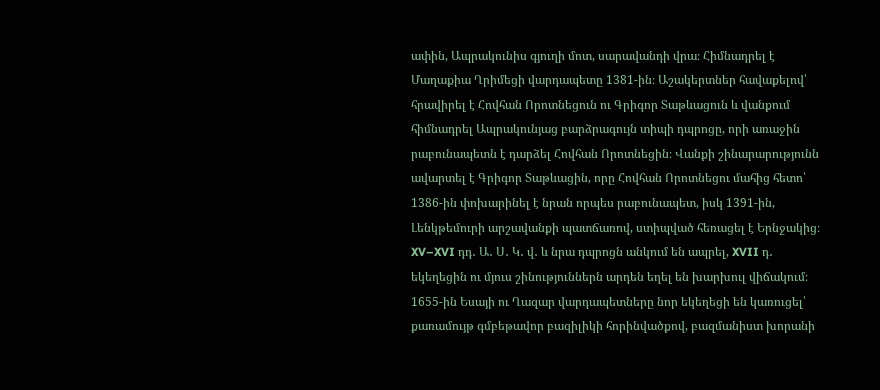ափին, Ապրակունիս գյուղի մոտ, սարավանդի վրա։ Հիմնադրել է Մաղաքիա Ղրիմեցի վարդապետը 1381-ին։ Աշակերտներ հավաքելով՝ հրավիրել է Հովհան Որոտնեցուն ու Գրիգոր Տաթևացուն և վանքում հիմնադրել Ապրակունյաց բարձրագույն տիպի դպրոցը, որի առաջին րաբունապետն է դարձել Հովհան Որոտնեցին։ Վանքի շինարարությունն ավարտել է Գրիգոր Տաթևացին, որը Հովհան Որոտնեցու մահից հետո՝ 1386-ին փոխարինել է նրան որպես րաբունապետ, իսկ 1391-ին, Լենկթեմուրի արշավանքի պատճառով, ստիպված հեռացել է Երնջակից։ XV–XVI դդ․ Ա․ Ս․ Կ․ վ․ և նրա դպրոցն անկում են ապրել, XVII դ․ եկեղեցին ու մյուս շինություններն արդեն եղել են խարխուլ վիճակում։ 1655-ին Եսայի ու Ղազար վարդապետները նոր եկեղեցի են կառուցել՝ քառամույթ գմբեթավոր բազիլիկի հորինվածքով, բազմանիստ խորանի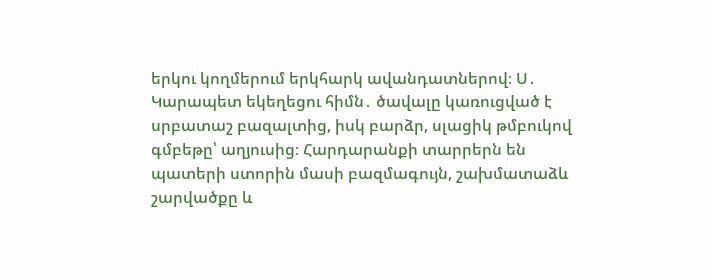երկու կողմերում երկհարկ ավանդատներով։ Ս․ Կարապետ եկեղեցու հիմն․ ծավալը կառուցված է սրբատաշ բազալտից, իսկ բարձր, սլացիկ թմբուկով գմբեթը՝ աղյուսից։ Հարդարանքի տարրերն են պատերի ստորին մասի բազմագույն, շախմատաձև շարվածքը և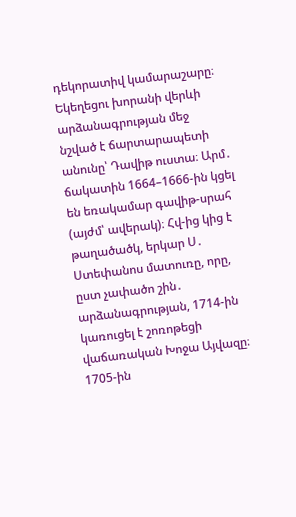դեկորատիվ կամարաշարը։ Եկեղեցու խորանի վերևի արձանագրության մեջ նշված է ճարտարապետի անունը՝ Դավիթ ուստա։ Արմ․ ճակատին 1664–1666-ին կցել են եռակամար գավիթ-սրահ (այժմ՝ ավերակ)։ Հվ-ից կից է թաղածածկ, երկար Ս․ Ստեփանոս մատուռը, որը, ըստ չափածո շին․ արձանագրության, 1714-ին կառուցել է շոռոթեցի վաճառական Խոջա Այվազը։ 1705-ին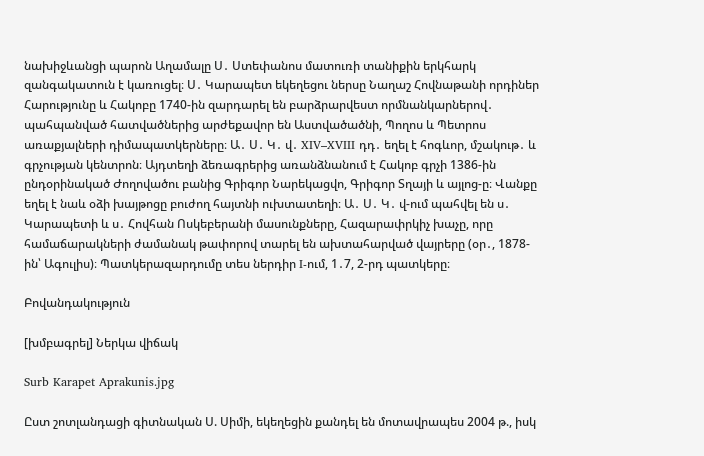նախիջևանցի պարոն Աղամալը Ս․ Ստեփանոս մատուռի տանիքին երկհարկ զանգակատուն է կառուցել։ Ս․ Կարապետ եկեղեցու ներսը Նաղաշ Հովնաթանի որդիներ Հարությունը և Հակոբը 1740-ին զարդարել են բարձրարվեստ որմնանկարներով․ պահպանված հատվածներից արժեքավոր են Աստվածածնի, Պողոս և Պետրոս առաքյալների դիմապատկերները։ Ա․ Ս․ Կ․ վ․ XIV–XVIII դդ․ եղել է հոգևոր, մշակութ․ և գրչության կենտրոն։ Այդտեղի ձեռագրերից առանձնանում է Հակոբ գրչի 1386-ին ընդօրինակած Ժողովածու բանից Գրիգոր Նարեկացվո, Գրիգոր Տղայի և այլոց-ը։ Վանքը եղել է նաև օձի խայթոցը բուժող հայտնի ուխտատեղի։ Ա․ Ս․ Կ․ վ-ում պահվել են ս․ Կարապետի և ս․ Հովհան Ոսկեբերանի մասունքները, Հազարափրկիչ խաչը, որը համաճարակների ժամանակ թափորով տարել են ախտահարված վայրերը (օր․, 1878-ին՝ Ագուլիս)։ Պատկերազարդումը տես ներդիր I-ում, 1․7, 2-րդ պատկերը։

Բովանդակություն

[խմբագրել] Ներկա վիճակ

Surb Karapet Aprakunis.jpg

Ըստ շոտլանդացի գիտնական Ս. Սիմի, եկեղեցին քանդել են մոտավրապես 2004 թ., իսկ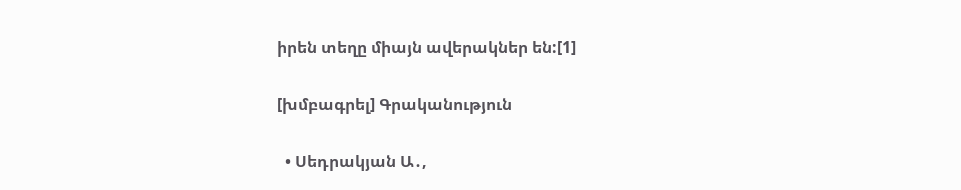իրեն տեղը միայն ավերակներ են:[1]

[խմբագրել] Գրականություն

  • Սեդրակյան Ա․,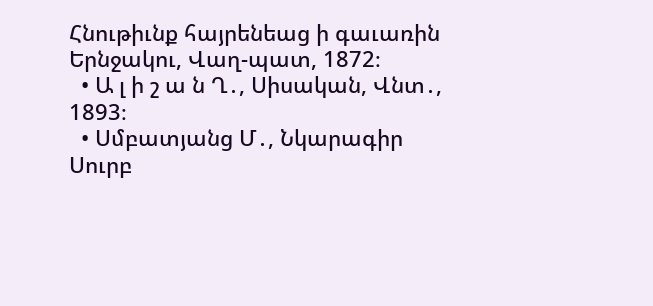Հնութիւնք հայրենեաց ի գաւառին Երնջակու, Վաղ-պատ, 1872։
  • Ա լ ի շ ա ն Ղ․, Սիսական, Վնտ․, 1893։
  • Սմբատյանց Մ․, Նկարագիր Սուրբ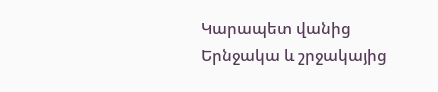Կարապետ վանից Երնջակա և շրջակայից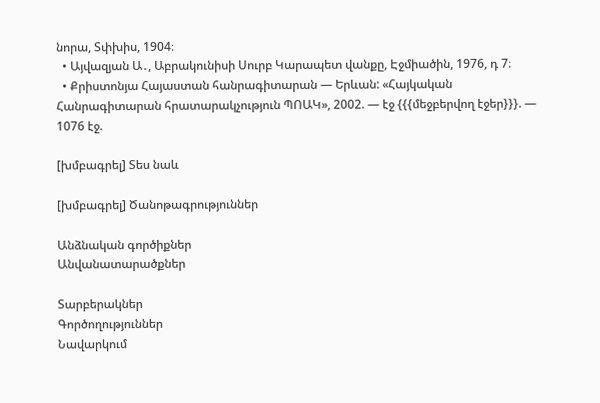նորա, Տփխիս, 1904։
  • Այվազյան Ա․, Աբրակունիսի Սուրբ Կարապետ վանքը, Էջմիածին, 1976, դ 7։
  • Քրիստոնյա Հայաստան հանրագիտարան — Երևան: «Հայկական Հանրագիտարան հրատարակչություն ՊՈԱԿ», 2002. — էջ {{{մեջբերվող էջեր}}}. — 1076 էջ.

[խմբագրել] Տես նաև

[խմբագրել] Ծանոթագրություններ

Անձնական գործիքներ
Անվանատարածքներ

Տարբերակներ
Գործողություններ
Նավարկում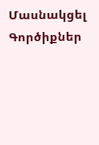Մասնակցել
Գործիքներ